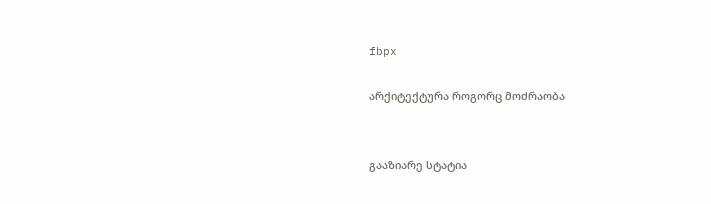fbpx

არქიტექტურა როგორც მოძრაობა


გააზიარე სტატია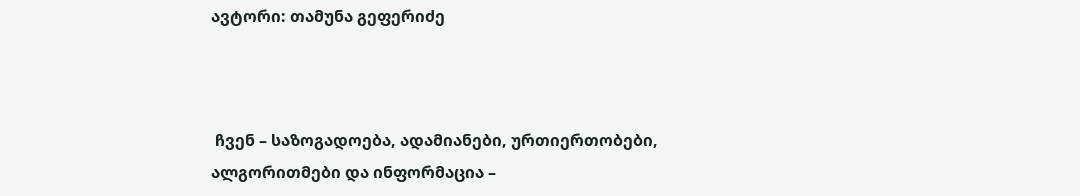ავტორი: თამუნა გეფერიძე



 ჩვენ – საზოგადოება, ადამიანები, ურთიერთობები, ალგორითმები და ინფორმაცია –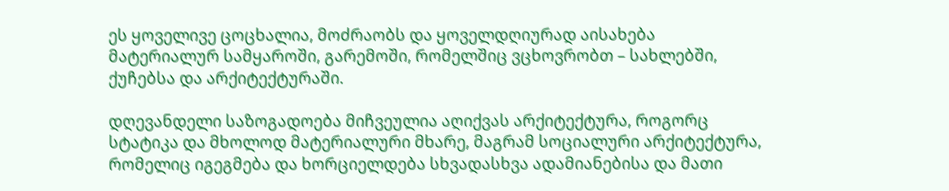ეს ყოველივე ცოცხალია, მოძრაობს და ყოველდღიურად აისახება მატერიალურ სამყაროში, გარემოში, რომელშიც ვცხოვრობთ – სახლებში, ქუჩებსა და არქიტექტურაში.

დღევანდელი საზოგადოება მიჩვეულია აღიქვას არქიტექტურა, როგორც სტატიკა და მხოლოდ მატერიალური მხარე, მაგრამ სოციალური არქიტექტურა, რომელიც იგეგმება და ხორციელდება სხვადასხვა ადამიანებისა და მათი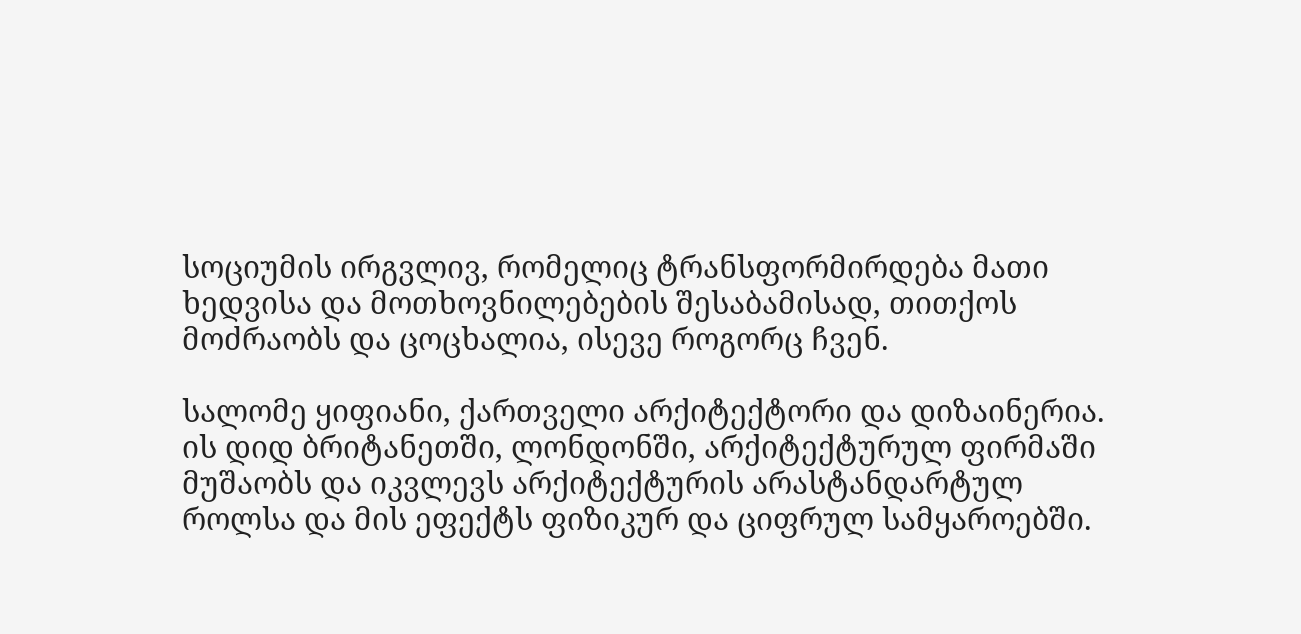სოციუმის ირგვლივ, რომელიც ტრანსფორმირდება მათი ხედვისა და მოთხოვნილებების შესაბამისად, თითქოს მოძრაობს და ცოცხალია, ისევე როგორც ჩვენ.

სალომე ყიფიანი, ქართველი არქიტექტორი და დიზაინერია. ის დიდ ბრიტანეთში, ლონდონში, არქიტექტურულ ფირმაში მუშაობს და იკვლევს არქიტექტურის არასტანდარტულ როლსა და მის ეფექტს ფიზიკურ და ციფრულ სამყაროებში.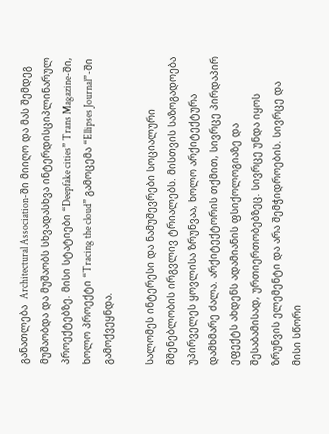განათლება  Architectural Association-ში მიიღო და მას შემდეგ მუშაობდა და მუშაობს სხვადასხვა ინტერდისციპლინარულ პროექტებზე. მისი სტატიები “Deepfake cities” Trans Magazine-ში, ხოლო პროექტი “Tracing the cloud” გამოცემა “Ellipses Journal”-ში გამოქვეყნდა.

სალომეს ინტერესი და ნამუშევრები სოციალური მშენებლობის ირგვლივ ტრიალებს. მისთვის საზოგადოება უპირველეს ყოვლისა ზრუნვაა, ხოლო არქიტექტურა დამხმარე ძალა. არქიტექტორის თქმით, სივრცე პირდაპირ ეფექტს ახდენს ადამიანის ფსიქოლოგიაზე და შესაბამისად, ურთიერთობებზეც. სივრცე უნდა იყოს ზრუნვის ელემენტი და არა შემჭიდროების. სივრცე და მისი სწორი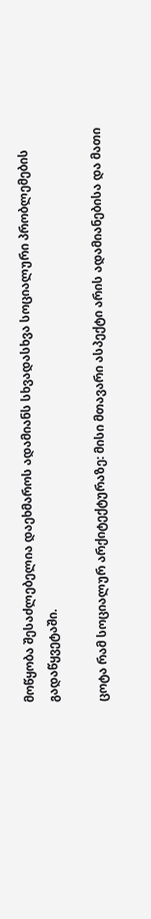მოწყობა შესაძლებელია დაეხმაროს ადამიანს სხვადასხვა სოციალური პრობლემების გადაწყვეტაში.

ცოტა რამ სოციალურ არქიტექტურაზე: მისი მთავარი ასპექტი არის ადამიანებისა და მათი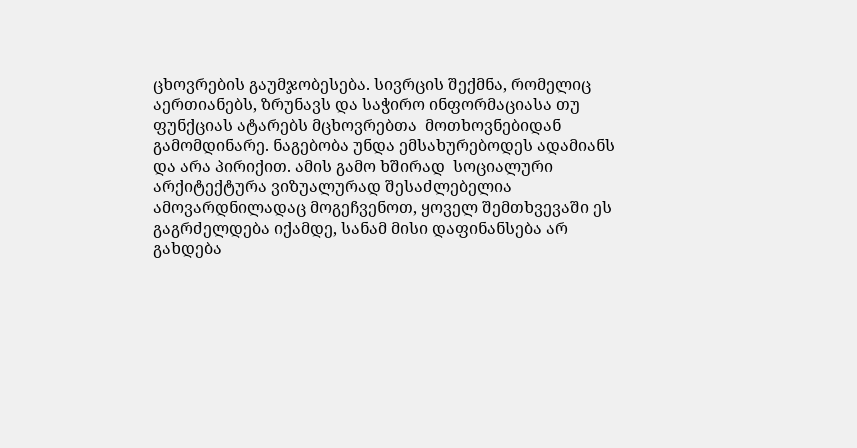ცხოვრების გაუმჯობესება. სივრცის შექმნა, რომელიც აერთიანებს, ზრუნავს და საჭირო ინფორმაციასა თუ ფუნქციას ატარებს მცხოვრებთა  მოთხოვნებიდან გამომდინარე. ნაგებობა უნდა ემსახურებოდეს ადამიანს და არა პირიქით. ამის გამო ხშირად  სოციალური არქიტექტურა ვიზუალურად შესაძლებელია ამოვარდნილადაც მოგეჩვენოთ, ყოველ შემთხვევაში ეს გაგრძელდება იქამდე, სანამ მისი დაფინანსება არ გახდება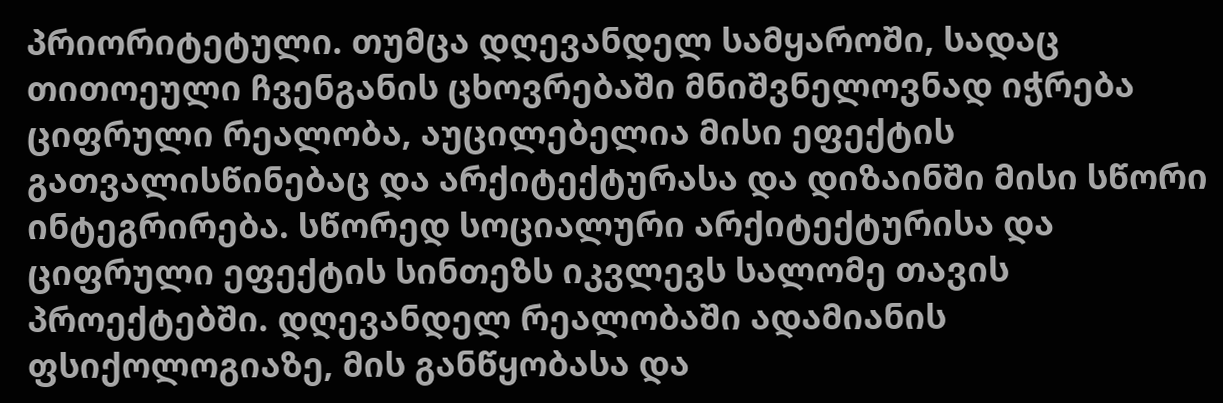პრიორიტეტული. თუმცა დღევანდელ სამყაროში, სადაც თითოეული ჩვენგანის ცხოვრებაში მნიშვნელოვნად იჭრება ციფრული რეალობა, აუცილებელია მისი ეფექტის გათვალისწინებაც და არქიტექტურასა და დიზაინში მისი სწორი ინტეგრირება. სწორედ სოციალური არქიტექტურისა და ციფრული ეფექტის სინთეზს იკვლევს სალომე თავის პროექტებში. დღევანდელ რეალობაში ადამიანის ფსიქოლოგიაზე, მის განწყობასა და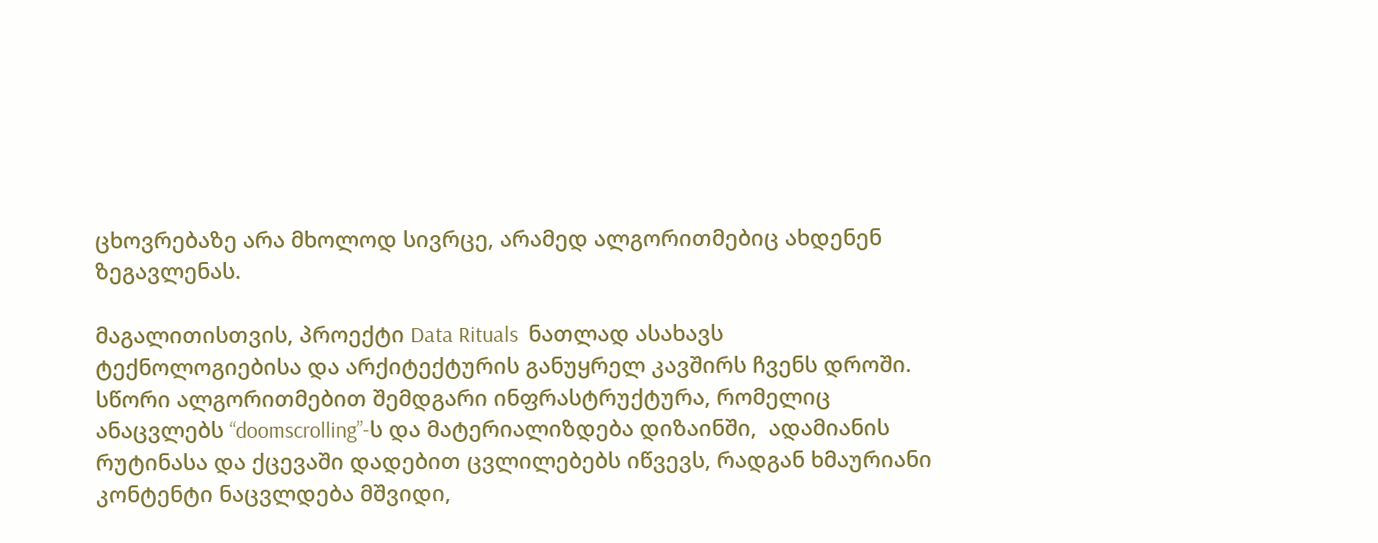ცხოვრებაზე არა მხოლოდ სივრცე, არამედ ალგორითმებიც ახდენენ ზეგავლენას.

მაგალითისთვის, პროექტი Data Rituals  ნათლად ასახავს ტექნოლოგიებისა და არქიტექტურის განუყრელ კავშირს ჩვენს დროში. სწორი ალგორითმებით შემდგარი ინფრასტრუქტურა, რომელიც ანაცვლებს “doomscrolling”-ს და მატერიალიზდება დიზაინში,  ადამიანის რუტინასა და ქცევაში დადებით ცვლილებებს იწვევს, რადგან ხმაურიანი კონტენტი ნაცვლდება მშვიდი,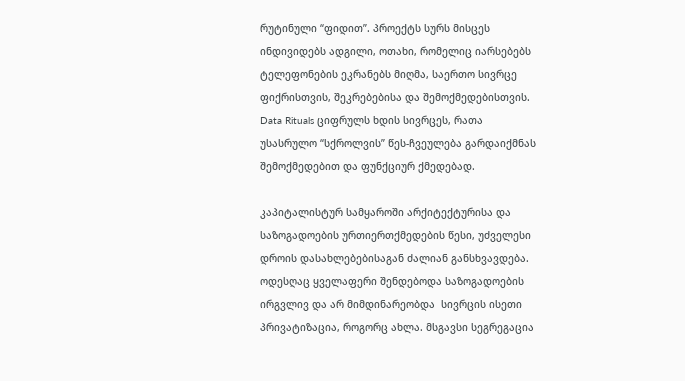რუტინული “ფიდით”. პროექტს სურს მისცეს ინდივიდებს ადგილი, ოთახი, რომელიც იარსებებს ტელეფონების ეკრანებს მიღმა, საერთო სივრცე ფიქრისთვის, შეკრებებისა და შემოქმედებისთვის. Data Rituals ციფრულს ხდის სივრცეს, რათა უსასრულო “სქროლვის” წეს-ჩვეულება გარდაიქმნას შემოქმედებით და ფუნქციურ ქმედებად.

კაპიტალისტურ სამყაროში არქიტექტურისა და საზოგადოების ურთიერთქმედების წესი, უძველესი დროის დასახლებებისაგან ძალიან განსხვავდება. ოდესღაც ყველაფერი შენდებოდა საზოგადოების ირგვლივ და არ მიმდინარეობდა  სივრცის ისეთი პრივატიზაცია, როგორც ახლა. მსგავსი სეგრეგაცია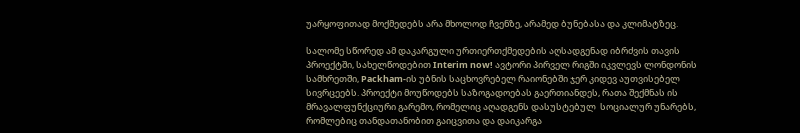უარყოფითად მოქმედებს არა მხოლოდ ჩვენზე, არამედ ბუნებასა და კლიმატზეც.

სალომე სწორედ ამ დაკარგული ურთიერთქმედების აღსადგენად იბრძვის თავის პროექტში, სახელწოდებით Interim now! ავტორი პირველ რიგში იკვლევს ლონდონის სამხრეთში, Packham-ის უბნის საცხოვრებელ რაიონებში ჯერ კიდევ აუთვისებელ სივრცეებს. პროექტი მოუწოდებს საზოგადოებას გაერთიანდეს, რათა შექმნას ის მრავალფუნქციური გარემო, რომელიც აღადგენს დასუსტებულ  სოციალურ უნარებს, რომლებიც თანდათანობით გაიცვითა და დაიკარგა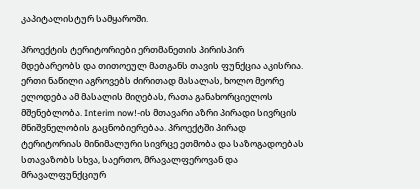კაპიტალისტურ სამყაროში.

პროექტის ტერიტორიები ერთმანეთის პირისპირ მდებარეობს და თითოეულ მათგანს თავის ფუნქცია აკისრია. ერთი ნაწილი აგროვებს ძირითად მასალას, ხოლო მეორე ელოდება ამ მასალის მიღებას, რათა განახორციელოს მშენებლობა. Interim now!-ის მთავარი აზრი პირადი სივრცის მნიშვნელობის გაცნობიერებაა. პროექტში პირად ტერიტორიას მინიმალური სივრცე ეთმობა და საზოგადოებას სთავაზობს სხვა, საერთო, მრავალფეროვან და მრავალფუნქციურ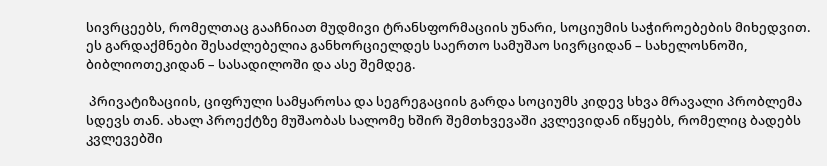სივრცეებს, რომელთაც გააჩნიათ მუდმივი ტრანსფორმაციის უნარი, სოციუმის საჭიროებების მიხედვით. ეს გარდაქმნები შესაძლებელია განხორციელდეს საერთო სამუშაო სივრციდან – სახელოსნოში, ბიბლიოთეკიდან – სასადილოში და ასე შემდეგ.

 პრივატიზაციის, ციფრული სამყაროსა და სეგრეგაციის გარდა სოციუმს კიდევ სხვა მრავალი პრობლემა სდევს თან. ახალ პროექტზე მუშაობას სალომე ხშირ შემთხვევაში კვლევიდან იწყებს, რომელიც ბადებს კვლევებში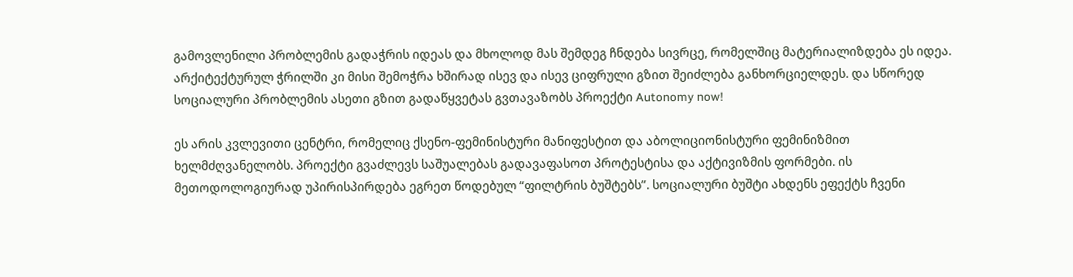გამოვლენილი პრობლემის გადაჭრის იდეას და მხოლოდ მას შემდეგ ჩნდება სივრცე, რომელშიც მატერიალიზდება ეს იდეა. არქიტექტურულ ჭრილში კი მისი შემოჭრა ხშირად ისევ და ისევ ციფრული გზით შეიძლება განხორციელდეს. და სწორედ   სოციალური პრობლემის ასეთი გზით გადაწყვეტას გვთავაზობს პროექტი Autonomy now!

ეს არის კვლევითი ცენტრი, რომელიც ქსენო-ფემინისტური მანიფესტით და აბოლიციონისტური ფემინიზმით ხელმძღვანელობს. პროექტი გვაძლევს საშუალებას გადავაფასოთ პროტესტისა და აქტივიზმის ფორმები. ის მეთოდოლოგიურად უპირისპირდება ეგრეთ წოდებულ “ფილტრის ბუშტებს”. სოციალური ბუშტი ახდენს ეფექტს ჩვენი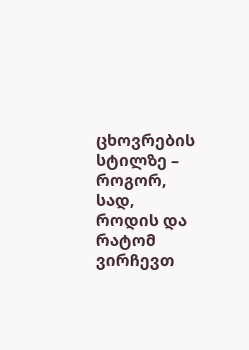ცხოვრების სტილზე – როგორ, სად, როდის და რატომ ვირჩევთ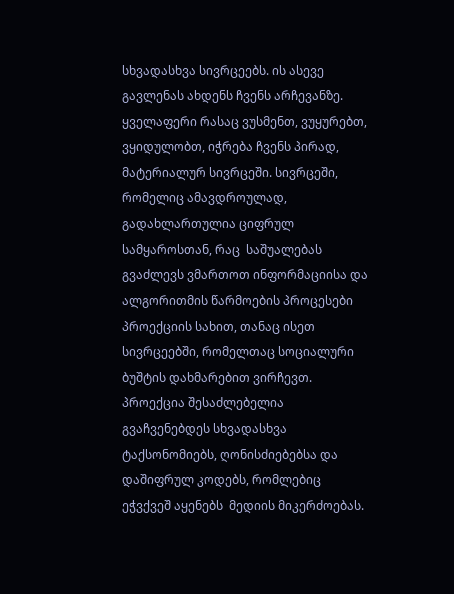სხვადასხვა სივრცეებს. ის ასევე გავლენას ახდენს ჩვენს არჩევანზე. ყველაფერი რასაც ვუსმენთ, ვუყურებთ, ვყიდულობთ, იჭრება ჩვენს პირად, მატერიალურ სივრცეში. სივრცეში, რომელიც ამავდროულად, გადახლართულია ციფრულ სამყაროსთან, რაც  საშუალებას გვაძლევს ვმართოთ ინფორმაციისა და ალგორითმის წარმოების პროცესები პროექციის სახით, თანაც ისეთ სივრცეებში, რომელთაც სოციალური ბუშტის დახმარებით ვირჩევთ. პროექცია შესაძლებელია გვაჩვენებდეს სხვადასხვა ტაქსონომიებს, ღონისძიებებსა და დაშიფრულ კოდებს, რომლებიც ეჭვქვეშ აყენებს  მედიის მიკერძოებას.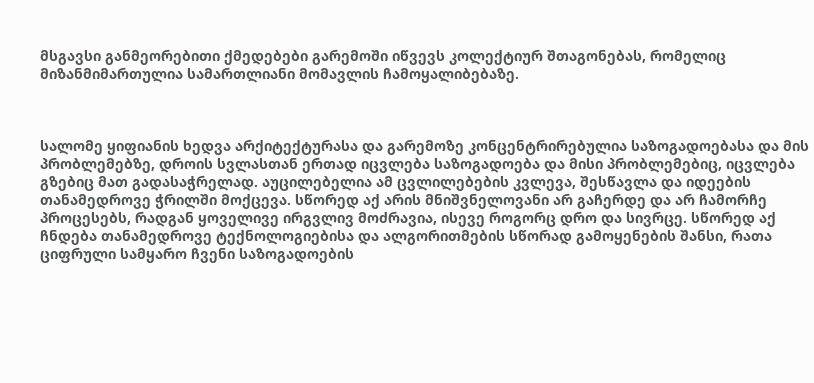მსგავსი განმეორებითი ქმედებები გარემოში იწვევს კოლექტიურ შთაგონებას, რომელიც მიზანმიმართულია სამართლიანი მომავლის ჩამოყალიბებაზე.



სალომე ყიფიანის ხედვა არქიტექტურასა და გარემოზე კონცენტრირებულია საზოგადოებასა და მის პრობლემებზე, დროის სვლასთან ერთად იცვლება საზოგადოება და მისი პრობლემებიც, იცვლება გზებიც მათ გადასაჭრელად. აუცილებელია ამ ცვლილებების კვლევა, შესწავლა და იდეების თანამედროვე ჭრილში მოქცევა. სწორედ აქ არის მნიშვნელოვანი არ გაჩერდე და არ ჩამორჩე პროცესებს, რადგან ყოველივე ირგვლივ მოძრავია, ისევე როგორც დრო და სივრცე. სწორედ აქ ჩნდება თანამედროვე ტექნოლოგიებისა და ალგორითმების სწორად გამოყენების შანსი, რათა ციფრული სამყარო ჩვენი საზოგადოების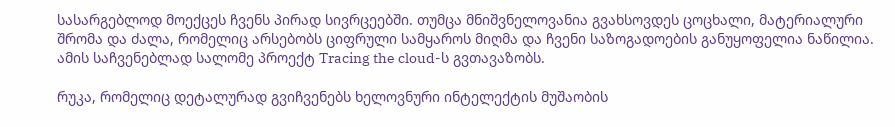სასარგებლოდ მოექცეს ჩვენს პირად სივრცეებში. თუმცა მნიშვნელოვანია გვახსოვდეს ცოცხალი, მატერიალური შრომა და ძალა, რომელიც არსებობს ციფრული სამყაროს მიღმა და ჩვენი საზოგადოების განუყოფელია ნაწილია. ამის საჩვენებლად სალომე პროექტ Tracing the cloud-ს გვთავაზობს.

რუკა, რომელიც დეტალურად გვიჩვენებს ხელოვნური ინტელექტის მუშაობის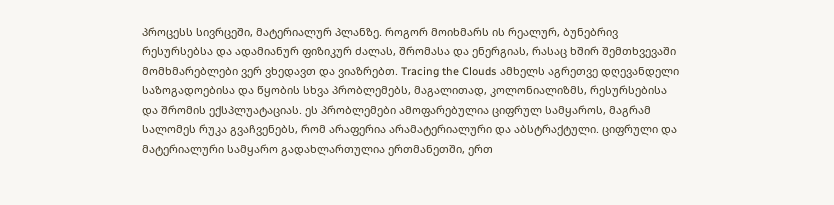პროცესს სივრცეში, მატერიალურ პლანზე. როგორ მოიხმარს ის რეალურ, ბუნებრივ რესურსებსა და ადამიანურ ფიზიკურ ძალას, შრომასა და ენერგიას, რასაც ხშირ შემთხვევაში მომხმარებლები ვერ ვხედავთ და ვიაზრებთ. Tracing the Clouds ამხელს აგრეთვე დღევანდელი საზოგადოებისა და წყობის სხვა პრობლემებს, მაგალითად, კოლონიალიზმს, რესურსებისა და შრომის ექსპლუატაციას. ეს პრობლემები ამოფარებულია ციფრულ სამყაროს, მაგრამ სალომეს რუკა გვაჩვენებს, რომ არაფერია არამატერიალური და აბსტრაქტული. ციფრული და მატერიალური სამყარო გადახლართულია ერთმანეთში, ერთ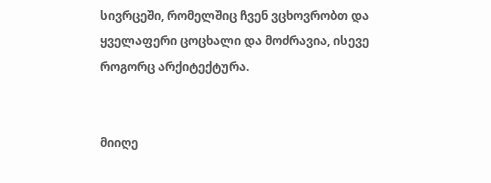სივრცეში, რომელშიც ჩვენ ვცხოვრობთ და ყველაფერი ცოცხალი და მოძრავია, ისევე როგორც არქიტექტურა.


მიიღე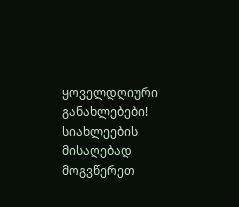ყოველდღიური განახლებები!
სიახლეების მისაღებად მოგვწერეთ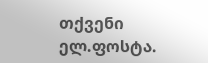თქვენი ელ.ფოსტა.